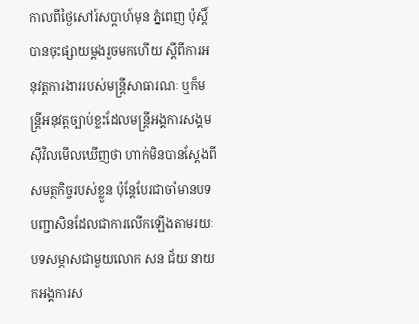កាលពីថ្ងៃសៅរ៍សប្ដាហ៍មុន ភ្នំពេញ ប៉ុស្តិ៍ បានចុះផ្សាយម្តងរួចមកហើយ ស្តីពីការអនុវត្តការងាររបស់មន្ត្រីសាធារណៈ ឬក៏មន្ត្រីអនុវត្តច្បាប់ខ្លះដែលមន្ត្រីអង្គការសង្គមស៊ីវិលមើលឃើញថា ហាក់មិនបានស្តែងពីសមត្ថកិច្ចរបស់ខ្លួន ប៉ុន្តែបែរជាចាំមានបទបញ្ជាសិនដែលជាការលើកឡើងតាមរយៈបទសម្ភាសជាមួយលោក សន ជ័យ នាយកអង្គការស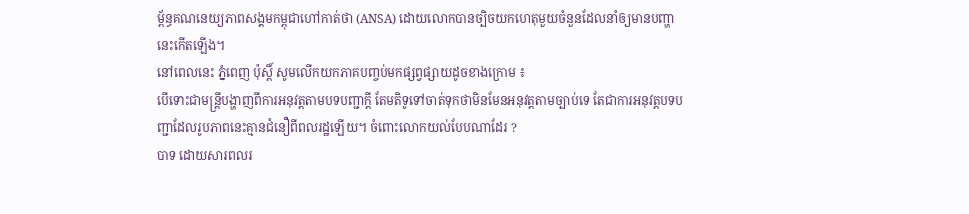ម្ព័ន្ធគណនេយ្យភាពសង្គមកម្ពុជាហៅកាត់ថា (ANSA) ដោយលោកបានច្បិចយកហេតុមួយចំនួនដែលនាំឲ្យមានបញ្ហានេះកើតឡើង។
នៅពេលនេះ ភ្នំពេញ ប៉ុស្ដិ៍ សូមលើកយកភាគបញ្ចប់មកផ្សព្វផ្សាយដូចខាងក្រោម ៖
បើទោះជាមន្ត្រីបង្ហាញពីការអនុវត្តតាមបទបញ្ជាក្តី តែមតិទូទៅចាត់ទុកថាមិនមែនអនុវត្តតាមច្បាប់ទេ តែជាការអនុវត្តបទបញ្ជាដែលរូបភាពនេះគ្មានជំនឿពីពលរដ្ឋឡើយ។ ចំពោះលោកយល់បែបណាដែរ ?
បាទ ដោយសារពលរ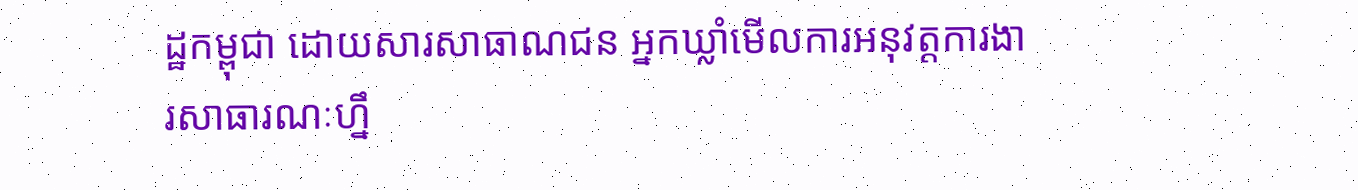ដ្ឋកម្ពុជា ដោយសារសាធាណជន អ្នកឃ្លាំមើលការអនុវត្តការងារសាធារណៈហ្នឹ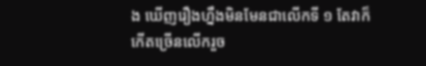ង ឃើញរឿងហ្នឹងមិនមែនជាលើកទី ១ តែវាក៏កើតច្រើនលើករួច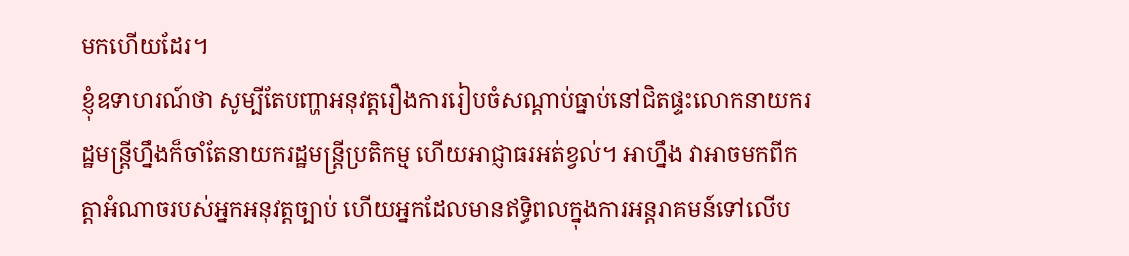មកហើយដែរ។
ខ្ញុំឧទាហរណ៍ថា សូម្បីតែបញ្ហាអនុវត្តរឿងការរៀបចំសណ្តាប់ធ្នាប់នៅជិតផ្ទះលោកនាយករដ្ឋមន្ត្រីហ្នឹងក៏ចាំតែនាយករដ្ឋមន្ត្រីប្រតិកម្ម ហើយអាជ្ញាធរអត់ខ្វល់។ អាហ្នឹង វាអាចមកពីកត្តាអំណាចរបស់អ្នកអនុវត្តច្បាប់ ហើយអ្នកដែលមានឥទ្ធិពលក្នុងការអន្តរាគមន៍ទៅលើប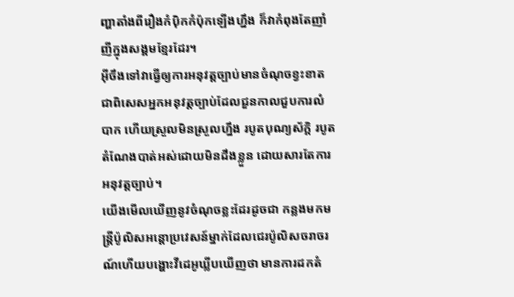ញ្ហាតាំងពីរឿងកំប៉ិកកំប៉ុកឡើងហ្នឹង ក៏វាកំពុងតែញាំញីក្នុងសង្គមខ្មែរដែរ។
អ៊ីចឹងទៅវាធ្វើឲ្យការអនុវត្តច្បាប់មានចំណុចខ្វះខាត ជាពិសេសអ្នកអនុវត្តច្បាប់ដែលជួនកាលជួបការលំបាក ហើយស្រួលមិនស្រួលហ្នឹង របូតបុណ្យស័ក្តិ របូតតំណែងបាត់អស់ដោយមិនដឹងខ្លួន ដោយសារតែការអនុវត្តច្បាប់។
យើងមើលឃើញនូវចំណុចខ្លះដែរដូចជា កន្លងមកមន្ត្រីប៉ូលិសអន្តោប្រវេសន៍ម្នាក់ដែលជេរប៉ូលិសចរាចរណ៍ហើយបង្ហោះវីដេអូឃ្លីបឃើញថា មានការដកតំ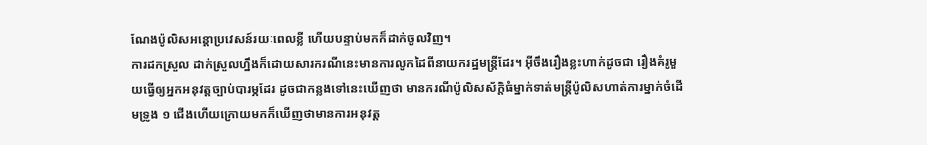ណែងប៉ូលិសអន្តោប្រវេសន៍រយៈពេលខ្លី ហើយបន្ទាប់មកក៏ដាក់ចូលវិញ។
ការដកស្រួល ដាក់ស្រួលហ្នឹងក៏ដោយសារករណីនេះមានការលូកដៃពីនាយករដ្ឋមន្ត្រីដែរ។ អ៊ីចឹងរឿងខ្លះហាក់ដូចជា រឿងគំរូមួយធ្វើឲ្យអ្នកអនុវត្តច្បាប់បារម្ភដែរ ដូចជាកន្លងទៅនេះឃើញថា មានករណីប៉ូលិសស័ក្តិធំម្នាក់ទាត់មន្ត្រីប៉ូលិសហាត់ការម្នាក់ចំដើមទ្រូង ១ ជើងហើយក្រោយមកក៏ឃើញថាមានការអនុវត្ត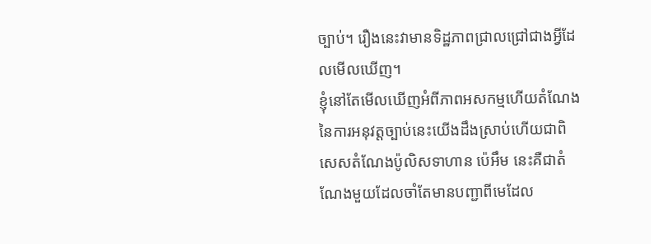ច្បាប់។ រឿងនេះវាមានទិដ្ឋភាពជ្រាលជ្រៅជាងអ្វីដែលមើលឃើញ។
ខ្ញុំនៅតែមើលឃើញអំពីភាពអសកម្មហើយតំណែងនៃការអនុវត្តច្បាប់នេះយើងដឹងស្រាប់ហើយជាពិសេសតំណែងប៉ូលិសទាហាន ប៉េអឹម នេះគឺជាតំណែងមួយដែលចាំតែមានបញ្ជាពីមេដែល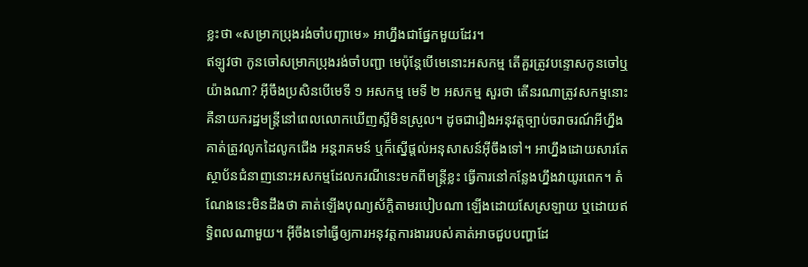ខ្លះថា «សម្រាកប្រុងរង់ចាំបញ្ជាមេ» អាហ្នឹងជាផ្នែកមួយដែរ។
ឥឡូវថា កូនចៅសម្រាកប្រុងរង់ចាំបញ្ជា មេប៉ុន្តែបើមេនោះអសកម្ម តើគួរត្រូវបន្ទោសកូនចៅឬយ៉ាងណា? អ៊ីចឹងប្រសិនបើមេទី ១ អសកម្ម មេទី ២ អសកម្ម សួរថា តើនរណាត្រូវសកម្មនោះគឺនាយករដ្ឋមន្ត្រីនៅពេលលោកឃើញស្អីមិនស្រួល។ ដូចជារឿងអនុវត្តច្បាប់ចរាចរណ៍អីហ្នឹង គាត់ត្រូវលូកដៃលូកជើង អន្តរាគមន៍ ឬក៏ស្នើផ្តល់អនុសាសន៍អ៊ីចឹងទៅ។ អាហ្នឹងដោយសារតែស្ថាប័នជំនាញនោះអសកម្មដែលករណីនេះមកពីមន្ត្រីខ្លះ ធ្វើការនៅកន្លែងហ្នឹងវាយូរពេក។ តំណែងនេះមិនដឹងថា គាត់ឡើងបុណ្យស័ក្តិតាមរបៀបណា ឡើងដោយសែស្រឡាយ ឬដោយឥទ្ធិពលណាមួយ។ អ៊ីចឹងទៅធ្វើឲ្យការអនុវត្តការងាររបស់គាត់អាចជួបបញ្ហាដែ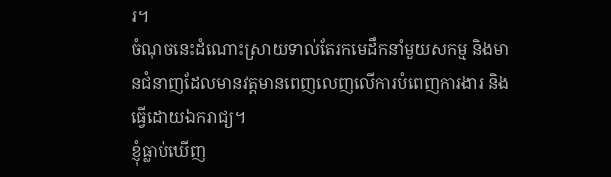រ។
ចំណុចនេះដំណោះស្រាយទាល់តែរកមេដឹកនាំមួយសកម្ម និងមានជំនាញដែលមានវត្តមានពេញលេញលើការបំពេញការងារ និងធ្វើដោយឯករាជ្យ។
ខ្ញុំធ្លាប់ឃើញ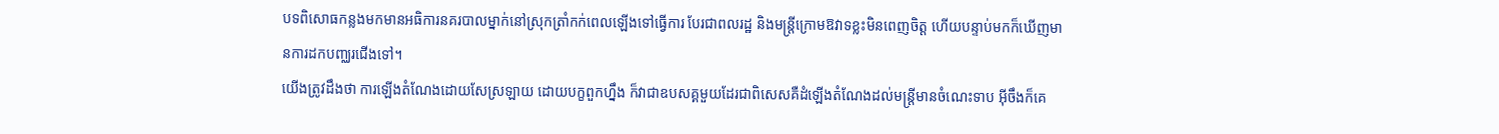បទពិសោធកន្លងមកមានអធិការនគរបាលម្នាក់នៅស្រុកត្រាំកក់ពេលឡើងទៅធ្វើការ បែរជាពលរដ្ឋ និងមន្ត្រីក្រោមឱវាទខ្លះមិនពេញចិត្ត ហើយបន្ទាប់មកក៏ឃើញមានការដកបញ្ឈរជើងទៅ។
យើងត្រូវដឹងថា ការឡើងតំណែងដោយសែស្រឡាយ ដោយបក្ខពួកហ្នឹង ក៏វាជាឧបសគ្គមួយដែរជាពិសេសគឺដំឡើងតំណែងដល់មន្ត្រីមានចំណេះទាប អ៊ីចឹងក៏គេ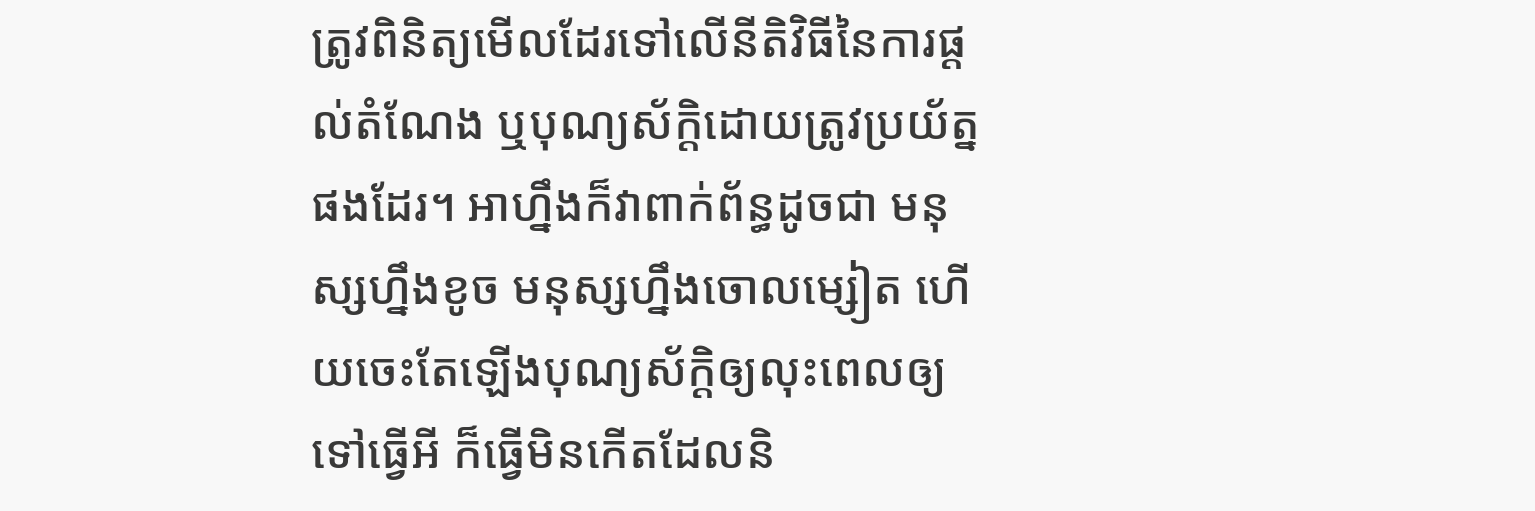ត្រូវពិនិត្យមើលដែរទៅលើនីតិវិធីនៃការផ្តល់តំណែង ឬបុណ្យស័ក្តិដោយត្រូវប្រយ័ត្នផងដែរ។ អាហ្នឹងក៏វាពាក់ព័ន្ធដូចជា មនុស្សហ្នឹងខូច មនុស្សហ្នឹងចោលម្សៀត ហើយចេះតែឡើងបុណ្យស័ក្តិឲ្យលុះពេលឲ្យទៅធ្វើអី ក៏ធ្វើមិនកើតដែលនិ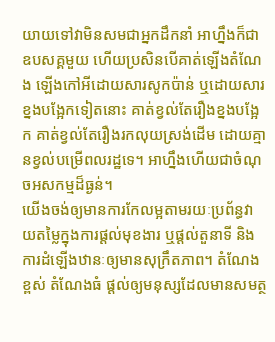យាយទៅវាមិនសមជាអ្នកដឹកនាំ អាហ្នឹងក៏ជាឧបសគ្គមួយ ហើយប្រសិនបើគាត់ឡើងតំណែង ឡើងកៅអីដោយសារសូកប៉ាន់ ឬដោយសារខ្នងបង្អែកទៀតនោះ គាត់ខ្វល់តែរឿងខ្នងបង្អែក គាត់ខ្វល់តែរឿងរកលុយស្រង់ដើម ដោយគ្មានខ្វល់បម្រើពលរដ្ឋទេ។ អាហ្នឹងហើយជាចំណុចអសកម្មដ៏ធ្ងន់។
យើងចង់ឲ្យមានការកែលម្អតាមរយៈប្រព័ន្ធវាយតម្លៃក្នុងការផ្តល់មុខងារ ឬផ្តល់តួនាទី និងការដំឡើងឋានៈឲ្យមានសុក្រឹតភាព។ តំណែងខ្ពស់ តំណែងធំ ផ្តល់ឲ្យមនុស្សដែលមានសមត្ថ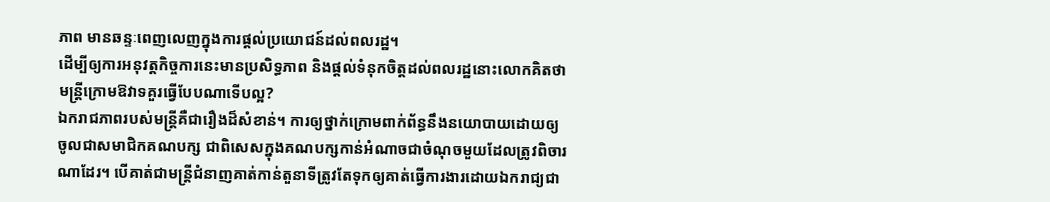ភាព មានឆន្ទៈពេញលេញក្នុងការផ្តល់ប្រយោជន៍ដល់ពលរដ្ឋ។
ដើម្បីឲ្យការអនុវត្តកិច្ចការនេះមានប្រសិទ្ធភាព និងផ្តល់ទំនុកចិត្តដល់ពលរដ្ឋនោះលោកគិតថា មន្ត្រីក្រោមឱវាទគួរធ្វើបែបណាទើបល្អ?
ឯករាជភាពរបស់មន្ត្រីគឺជារឿងដ៏សំខាន់។ ការឲ្យថ្នាក់ក្រោមពាក់ព័ន្ធនឹងនយោបាយដោយឲ្យចូលជាសមាជិកគណបក្ស ជាពិសេសក្នុងគណបក្សកាន់អំណាចជាចំណុចមួយដែលត្រូវពិចារណាដែរ។ បើគាត់ជាមន្ត្រីជំនាញគាត់កាន់តួនាទីត្រូវតែទុកឲ្យគាត់ធ្វើការងារដោយឯករាជ្យជា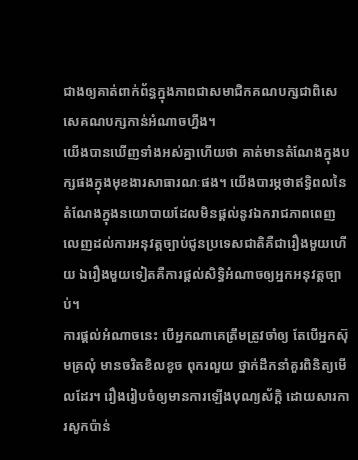ជាងឲ្យគាត់ពាក់ព័ន្ធក្នុងភាពជាសមាជិកគណបក្សជាពិសេសេគណបក្សកាន់អំណាចហ្នឹង។
យើងបានឃើញទាំងអស់គ្នាហើយថា គាត់មានតំណែងក្នុងបក្សផងក្នុងមុខងារសាធារណៈផង។ យើងបារម្ភថាឥទ្ធិពលនៃតំណែងក្នុងនយោបាយដែលមិនផ្តល់នូវឯករាជភាពពេញលេញដល់ការអនុវត្តច្បាប់ជូនប្រទេសជាតិគឺជារឿងមួយហើយ ឯរឿងមួយទៀតគឺការផ្តល់សិទ្ធិអំណាចឲ្យអ្នកអនុវត្តច្បាប់។
ការផ្តល់អំណាចនេះ បើអ្នកណាគេត្រឹមត្រូវចាំឲ្យ តែបើអ្នកស៊ុមគ្រលុំ មានចរិតខិលខូច ពុករលួយ ថ្នាក់ដឹកនាំគួរពិនិត្យមើលដែរ។ រឿងរៀបចំឲ្យមានការឡើងបុណ្យស័ក្ដិ ដោយសារការសូកប៉ាន់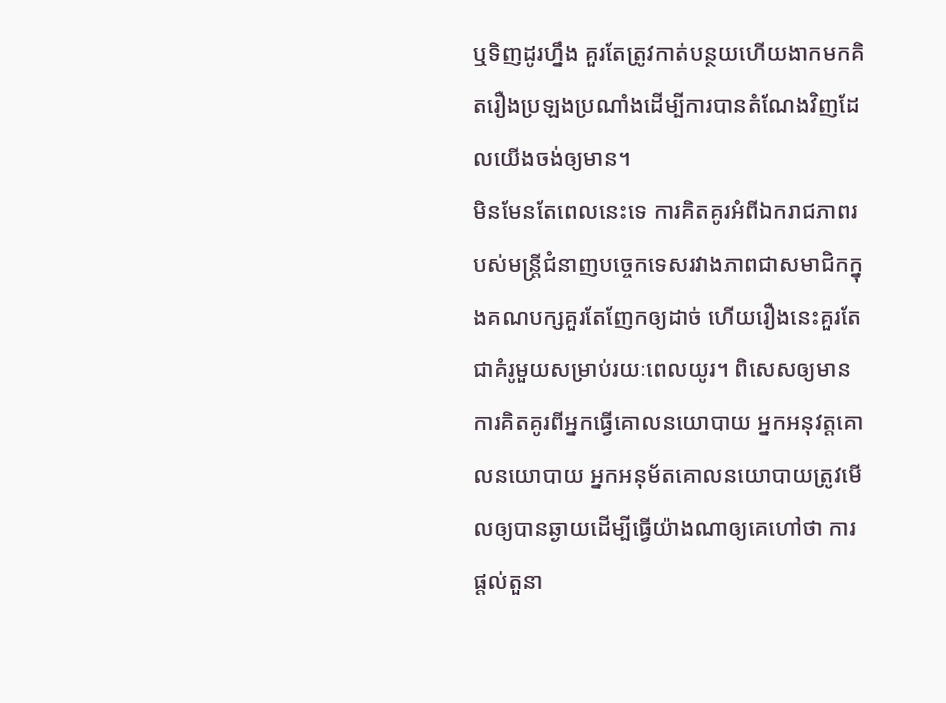ឬទិញដូរហ្នឹង គួរតែត្រូវកាត់បន្ថយហើយងាកមកគិតរឿងប្រឡងប្រណាំងដើម្បីការបានតំណែងវិញដែលយើងចង់ឲ្យមាន។
មិនមែនតែពេលនេះទេ ការគិតគូរអំពីឯករាជភាពរបស់មន្ត្រីជំនាញបច្ចេកទេសរវាងភាពជាសមាជិកក្នុងគណបក្សគួរតែញែកឲ្យដាច់ ហើយរឿងនេះគួរតែជាគំរូមួយសម្រាប់រយៈពេលយូរ។ ពិសេសឲ្យមានការគិតគូរពីអ្នកធ្វើគោលនយោបាយ អ្នកអនុវត្តគោលនយោបាយ អ្នកអនុម័តគោលនយោបាយត្រូវមើលឲ្យបានឆ្ងាយដើម្បីធ្វើយ៉ាងណាឲ្យគេហៅថា ការផ្តល់តួនា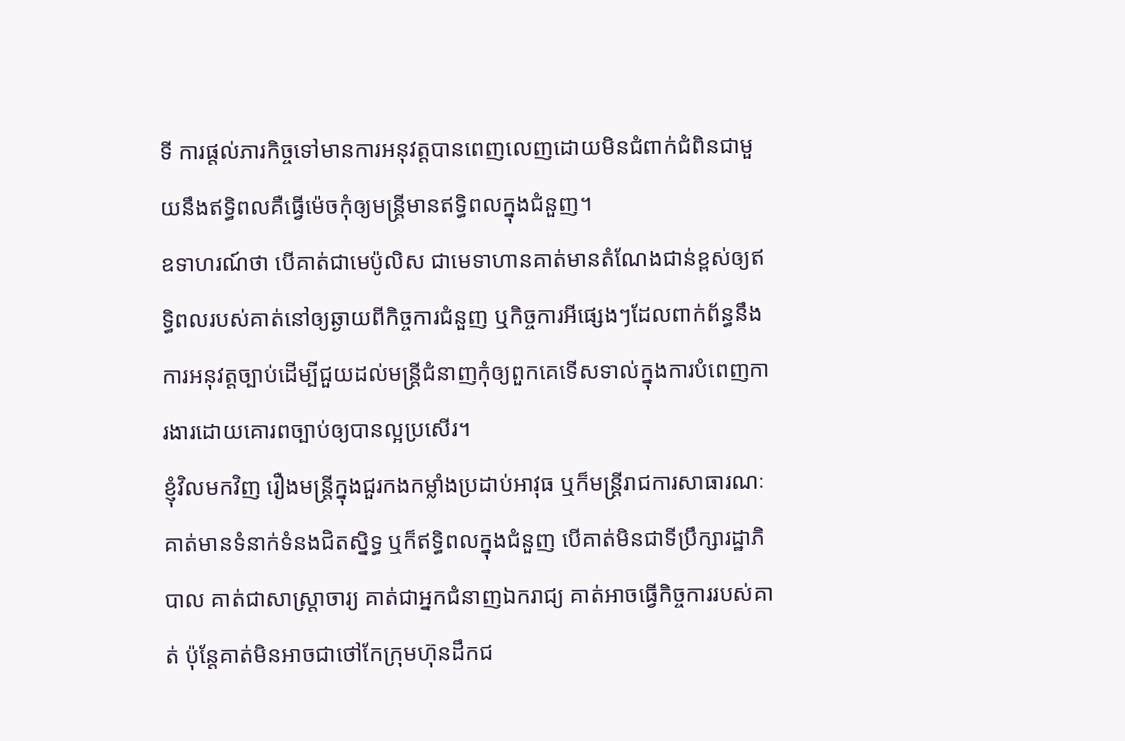ទី ការផ្តល់ភារកិច្ចទៅមានការអនុវត្តបានពេញលេញដោយមិនជំពាក់ជំពិនជាមួយនឹងឥទ្ធិពលគឺធ្វើម៉េចកុំឲ្យមន្ត្រីមានឥទ្ធិពលក្នុងជំនួញ។
ឧទាហរណ៍ថា បើគាត់ជាមេប៉ូលិស ជាមេទាហានគាត់មានតំណែងជាន់ខ្ពស់ឲ្យឥទ្ធិពលរបស់គាត់នៅឲ្យឆ្ងាយពីកិច្ចការជំនួញ ឬកិច្ចការអីផ្សេងៗដែលពាក់ព័ន្ធនឹងការអនុវត្តច្បាប់ដើម្បីជួយដល់មន្ត្រីជំនាញកុំឲ្យពួកគេទើសទាល់ក្នុងការបំពេញការងារដោយគោរពច្បាប់ឲ្យបានល្អប្រសើរ។
ខ្ញុំវិលមកវិញ រឿងមន្ត្រីក្នុងជួរកងកម្លាំងប្រដាប់អាវុធ ឬក៏មន្ត្រីរាជការសាធារណៈ គាត់មានទំនាក់ទំនងជិតស្និទ្ធ ឬក៏ឥទ្ធិពលក្នុងជំនួញ បើគាត់មិនជាទីប្រឹក្សារដ្ឋាភិបាល គាត់ជាសាស្ត្រាចារ្យ គាត់ជាអ្នកជំនាញឯករាជ្យ គាត់អាចធ្វើកិច្ចការរបស់គាត់ ប៉ុន្តែគាត់មិនអាចជាថៅកែក្រុមហ៊ុនដឹកជ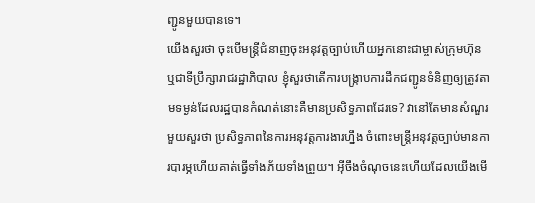ញ្ជូនមួយបានទេ។
យើងសួរថា ចុះបើមន្ត្រីជំនាញចុះអនុវត្តច្បាប់ហើយអ្នកនោះជាម្ចាស់ក្រុមហ៊ុន ឬជាទីប្រឹក្សារាជរដ្ឋាភិបាល ខ្ញុំសួរថាតើការបង្ក្រាបការដឹកជញ្ជូនទំនិញឲ្យត្រូវតាមទម្ងន់ដែលរដ្ឋបានកំណត់នោះគឺមានប្រសិទ្ធភាពដែរទេ? វានៅតែមានសំណួរមួយសួរថា ប្រសិទ្ធភាពនៃការអនុវត្តការងារហ្នឹង ចំពោះមន្ត្រីអនុវត្តច្បាប់មានការបារម្ភហើយគាត់ធ្វើទាំងភ័យទាំងព្រួយ។ អ៊ីចឹងចំណុចនេះហើយដែលយើងមើ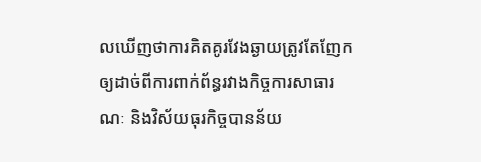លឃើញថាការគិតគូរវែងឆ្ងាយត្រូវតែញែកឲ្យដាច់ពីការពាក់ព័ន្ធរវាងកិច្ចការសាធារណៈ និងវិស័យធុរកិច្ចបានន័យ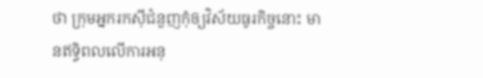ថា ក្រុមអ្នករកស៊ីជំនួញកុំឲ្យវិស័យធូរកិច្ចនោះ មានឥទ្ធិពលលើការអនុ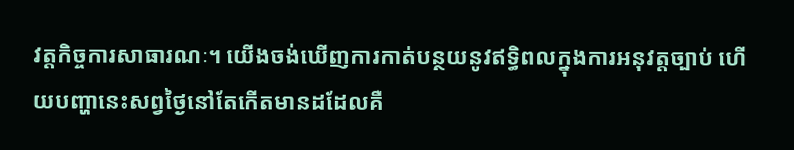វត្តកិច្ចការសាធារណៈ។ យើងចង់ឃើញការកាត់បន្ថយនូវឥទ្ធិពលក្នុងការអនុវត្តច្បាប់ ហើយបញ្ហានេះសព្វថ្ងៃនៅតែកើតមានដដែលគឺ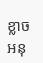ខ្លាចអនុ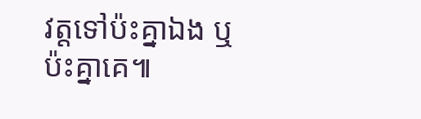វត្តទៅប៉ះគ្នាឯង ឬប៉ះគ្នាគេ៕